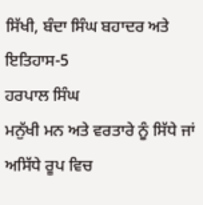ਸਿੱਖੀ, ਬੰਦਾ ਸਿੰਘ ਬਹਾਦਰ ਅਤੇ ਇਤਿਹਾਸ-5
ਹਰਪਾਲ ਸਿੰਘ
ਮਨੁੱਖੀ ਮਨ ਅਤੇ ਵਰਤਾਰੇ ਨੂੰ ਸਿੱਧੇ ਜਾਂ ਅਸਿੱਧੇ ਰੂਪ ਵਿਚ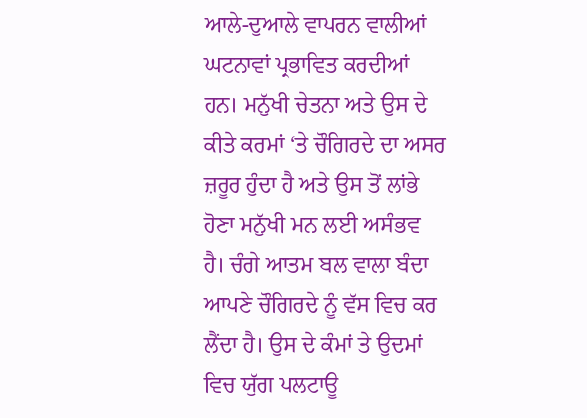ਆਲੇ-ਦੁਆਲੇ ਵਾਪਰਨ ਵਾਲੀਆਂ ਘਟਨਾਵਾਂ ਪ੍ਰਭਾਵਿਤ ਕਰਦੀਆਂ ਹਨ। ਮਨੁੱਖੀ ਚੇਤਨਾ ਅਤੇ ਉਸ ਦੇ ਕੀਤੇ ਕਰਮਾਂ ‘ਤੇ ਚੌਗਿਰਦੇ ਦਾ ਅਸਰ ਜ਼ਰੂਰ ਹੁੰਦਾ ਹੈ ਅਤੇ ਉਸ ਤੋਂ ਲਾਂਭੇ ਹੋਣਾ ਮਨੁੱਖੀ ਮਨ ਲਈ ਅਸੰਭਵ ਹੈ। ਚੰਗੇ ਆਤਮ ਬਲ ਵਾਲਾ ਬੰਦਾ ਆਪਣੇ ਚੌਗਿਰਦੇ ਨੂੰ ਵੱਸ ਵਿਚ ਕਰ ਲੈਂਦਾ ਹੈ। ਉਸ ਦੇ ਕੰਮਾਂ ਤੇ ਉਦਮਾਂ ਵਿਚ ਯੁੱਗ ਪਲਟਾਊ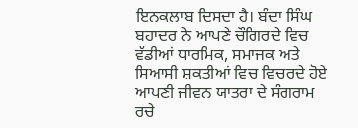ਇਨਕਲਾਬ ਦਿਸਦਾ ਹੈ। ਬੰਦਾ ਸਿੰਘ ਬਹਾਦਰ ਨੇ ਆਪਣੇ ਚੌਗਿਰਦੇ ਵਿਚ ਵੱਡੀਆਂ ਧਾਰਮਿਕ, ਸਮਾਜਕ ਅਤੇ ਸਿਆਸੀ ਸ਼ਕਤੀਆਂ ਵਿਚ ਵਿਚਰਦੇ ਹੋਏ ਆਪਣੀ ਜੀਵਨ ਯਾਤਰਾ ਦੇ ਸੰਗਰਾਮ ਰਚੇ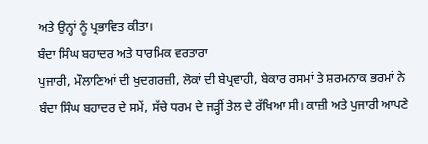ਅਤੇ ਉਨ੍ਹਾਂ ਨੂੰ ਪ੍ਰਭਾਵਿਤ ਕੀਤਾ।
ਬੰਦਾ ਸਿੰਘ ਬਹਾਦਰ ਅਤੇ ਧਾਰਮਿਕ ਵਰਤਾਰਾ
ਪੁਜਾਰੀ, ਮੌਲਾਣਿਆਂ ਦੀ ਖੁਦਗਰਜ਼ੀ, ਲੋਕਾਂ ਦੀ ਬੇਪ੍ਰਵਾਹੀ, ਬੇਕਾਰ ਰਸਮਾਂ ਤੇ ਸ਼ਰਮਨਾਕ ਭਰਮਾਂ ਨੇ ਬੰਦਾ ਸਿੰਘ ਬਹਾਦਰ ਦੇ ਸਮੇਂ, ਸੱਚੇ ਧਰਮ ਦੇ ਜੜ੍ਹੀਂ ਤੇਲ ਦੇ ਰੱਖਿਆ ਸੀ। ਕਾਜ਼ੀ ਅਤੇ ਪੁਜਾਰੀ ਆਪਣੇ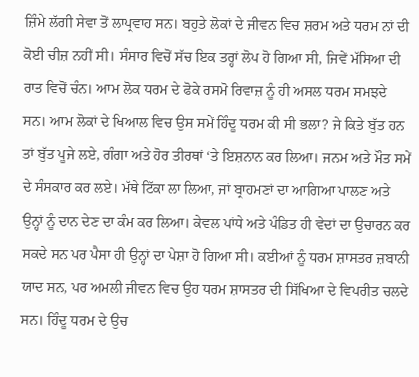ਜ਼ਿੰਮੇ ਲੱਗੀ ਸੇਵਾ ਤੋਂ ਲਾਪ੍ਰਵਾਹ ਸਨ। ਬਹੁਤੇ ਲੋਕਾਂ ਦੇ ਜੀਵਨ ਵਿਚ ਸ਼ਰਮ ਅਤੇ ਧਰਮ ਨਾਂ ਦੀ ਕੋਈ ਚੀਜ਼ ਨਹੀਂ ਸੀ। ਸੰਸਾਰ ਵਿਚੋਂ ਸੱਚ ਇਕ ਤਰ੍ਹਾਂ ਲੋਪ ਹੋ ਗਿਆ ਸੀ, ਜਿਵੇਂ ਮੱਸਿਆ ਦੀ ਰਾਤ ਵਿਚੋਂ ਚੰਨ। ਆਮ ਲੋਕ ਧਰਮ ਦੇ ਫੋਕੇ ਰਸਮੋ ਰਿਵਾਜ਼ ਨੂੰ ਹੀ ਅਸਲ ਧਰਮ ਸਮਝਦੇ ਸਨ। ਆਮ ਲੋਕਾਂ ਦੇ ਖਿਆਲ ਵਿਚ ਉਸ ਸਮੇਂ ਹਿੰਦੂ ਧਰਮ ਕੀ ਸੀ ਭਲਾ? ਜੇ ਕਿਤੇ ਬੁੱਤ ਹਨ ਤਾਂ ਬੁੱਤ ਪੂਜੇ ਲਏ, ਗੰਗਾ ਅਤੇ ਹੋਰ ਤੀਰਥਾਂ ‘ਤੇ ਇਸ਼ਨਾਨ ਕਰ ਲਿਆ। ਜਨਮ ਅਤੇ ਮੌਤ ਸਮੇਂ ਦੇ ਸੰਸਕਾਰ ਕਰ ਲਏ। ਮੱਥੇ ਟਿੱਕਾ ਲਾ ਲਿਆ, ਜਾਂ ਬ੍ਰਾਹਮਣਾਂ ਦਾ ਆਗਿਆ ਪਾਲਣ ਅਤੇ ਉਨ੍ਹਾਂ ਨੂੰ ਦਾਨ ਦੇਣ ਦਾ ਕੰਮ ਕਰ ਲਿਆ। ਕੇਵਲ ਪਾਂਧੇ ਅਤੇ ਪੰਡਿਤ ਹੀ ਵੇਦਾਂ ਦਾ ਉਚਾਰਨ ਕਰ ਸਕਦੇ ਸਨ ਪਰ ਪੈਸਾ ਹੀ ਉਨ੍ਹਾਂ ਦਾ ਪੇਸ਼ਾ ਹੋ ਗਿਆ ਸੀ। ਕਈਆਂ ਨੂੰ ਧਰਮ ਸ਼ਾਸਤਰ ਜ਼ਬਾਨੀ ਯਾਦ ਸਨ, ਪਰ ਅਮਲੀ ਜੀਵਨ ਵਿਚ ਉਹ ਧਰਮ ਸ਼ਾਸਤਰ ਦੀ ਸਿੱਖਿਆ ਦੇ ਵਿਪਰੀਤ ਚਲਦੇ ਸਨ। ਹਿੰਦੂ ਧਰਮ ਦੇ ਉਚ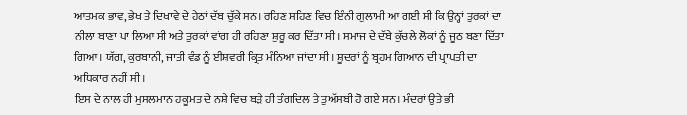ਆਤਮਕ ਭਾਵ, ਭੇਖ ਤੇ ਦਿਖਾਵੇ ਦੇ ਹੇਠਾਂ ਦੱਬ ਚੁੱਕੇ ਸਨ। ਰਹਿਣ ਸਹਿਣ ਵਿਚ ਇੰਨੀ ਗੁਲਾਮੀ ਆ ਗਈ ਸੀ ਕਿ ਉਨ੍ਹਾਂ ਤੁਰਕਾਂ ਦਾ ਨੀਲਾ ਬਾਣਾ ਪਾ ਲਿਆ ਸੀ ਅਤੇ ਤੁਰਕਾਂ ਵਾਂਗ ਹੀ ਰਹਿਣਾ ਸ਼ੁਰੂ ਕਰ ਦਿੱਤਾ ਸੀ। ਸਮਾਜ ਦੇ ਦੱਬੇ ਕੁੱਚਲੇ ਲੋਕਾਂ ਨੂੰ ਜੂਠ ਬਣਾ ਦਿੱਤਾ ਗਿਆ। ਯੱਗ, ਕੁਰਬਾਨੀ, ਜਾਤੀ ਵੰਡ ਨੂੰ ਈਸ਼ਵਰੀ ਕ੍ਰਿਤ ਮੰਨਿਆ ਜਾਂਦਾ ਸੀ। ਸ਼ੂਦਰਾਂ ਨੂੰ ਬ੍ਰਹਮ ਗਿਆਨ ਦੀ ਪ੍ਰਾਪਤੀ ਦਾ ਅਧਿਕਾਰ ਨਹੀਂ ਸੀ।
ਇਸ ਦੇ ਨਾਲ ਹੀ ਮੁਸਲਮਾਨ ਹਕੂਮਤ ਦੇ ਨਸ਼ੇ ਵਿਚ ਬੜੇ ਹੀ ਤੰਗਦਿਲ ਤੇ ਤੁਅੱਸਬੀ ਹੋ ਗਏ ਸਨ। ਮੰਦਰਾਂ ਉਤੇ ਭੀ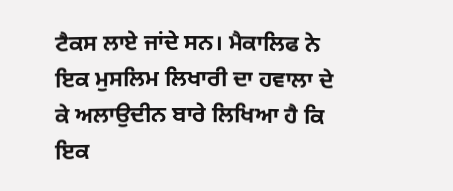ਟੈਕਸ ਲਾਏ ਜਾਂਦੇ ਸਨ। ਮੈਕਾਲਿਫ ਨੇ ਇਕ ਮੁਸਲਿਮ ਲਿਖਾਰੀ ਦਾ ਹਵਾਲਾ ਦੇ ਕੇ ਅਲਾਉਦੀਨ ਬਾਰੇ ਲਿਖਿਆ ਹੈ ਕਿ ਇਕ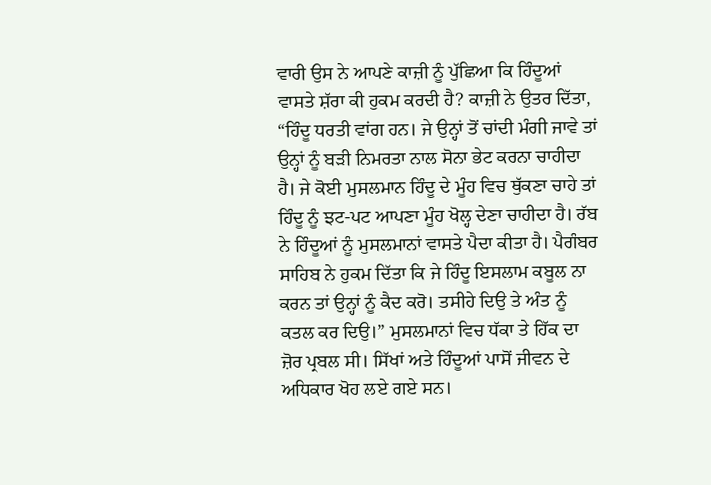ਵਾਰੀ ਉਸ ਨੇ ਆਪਣੇ ਕਾਜ਼ੀ ਨੂੰ ਪੁੱਛਿਆ ਕਿ ਹਿੰਦੂਆਂ ਵਾਸਤੇ ਸ਼ੱਰਾ ਕੀ ਹੁਕਮ ਕਰਦੀ ਹੈ? ਕਾਜ਼ੀ ਨੇ ਉਤਰ ਦਿੱਤਾ, “ਹਿੰਦੂ ਧਰਤੀ ਵਾਂਗ ਹਨ। ਜੇ ਉਨ੍ਹਾਂ ਤੋਂ ਚਾਂਦੀ ਮੰਗੀ ਜਾਵੇ ਤਾਂ ਉਨ੍ਹਾਂ ਨੂੰ ਬੜੀ ਨਿਮਰਤਾ ਨਾਲ ਸੋਨਾ ਭੇਟ ਕਰਨਾ ਚਾਹੀਦਾ ਹੈ। ਜੇ ਕੋਈ ਮੁਸਲਮਾਨ ਹਿੰਦੂ ਦੇ ਮੂੰਹ ਵਿਚ ਥੁੱਕਣਾ ਚਾਹੇ ਤਾਂ ਹਿੰਦੂ ਨੂੰ ਝਟ-ਪਟ ਆਪਣਾ ਮੂੰਹ ਖੋਲ੍ਹ ਦੇਣਾ ਚਾਹੀਦਾ ਹੈ। ਰੱਬ ਨੇ ਹਿੰਦੂਆਂ ਨੂੰ ਮੁਸਲਮਾਨਾਂ ਵਾਸਤੇ ਪੈਦਾ ਕੀਤਾ ਹੈ। ਪੈਗੰਬਰ ਸਾਹਿਬ ਨੇ ਹੁਕਮ ਦਿੱਤਾ ਕਿ ਜੇ ਹਿੰਦੂ ਇਸਲਾਮ ਕਬੂਲ ਨਾ ਕਰਨ ਤਾਂ ਉਨ੍ਹਾਂ ਨੂੰ ਕੈਦ ਕਰੋ। ਤਸੀਹੇ ਦਿਉ ਤੇ ਅੰਤ ਨੂੰ ਕਤਲ ਕਰ ਦਿਉ।” ਮੁਸਲਮਾਨਾਂ ਵਿਚ ਧੱਕਾ ਤੇ ਹਿੱਕ ਦਾ ਜ਼ੋਰ ਪ੍ਰਬਲ ਸੀ। ਸਿੱਖਾਂ ਅਤੇ ਹਿੰਦੂਆਂ ਪਾਸੋਂ ਜੀਵਨ ਦੇ ਅਧਿਕਾਰ ਖੋਹ ਲਏ ਗਏ ਸਨ।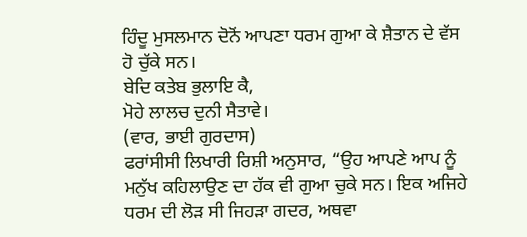ਹਿੰਦੂ ਮੁਸਲਮਾਨ ਦੋਨੋਂ ਆਪਣਾ ਧਰਮ ਗੁਆ ਕੇ ਸ਼ੈਤਾਨ ਦੇ ਵੱਸ ਹੋ ਚੁੱਕੇ ਸਨ।
ਬੇਦਿ ਕਤੇਬ ਭੁਲਾਇ ਕੈ,
ਮੋਹੇ ਲਾਲਚ ਦੁਨੀ ਸੈਤਾਵੇ।
(ਵਾਰ, ਭਾਈ ਗੁਰਦਾਸ)
ਫਰਾਂਸੀਸੀ ਲਿਖਾਰੀ ਰਿਸ਼ੀ ਅਨੁਸਾਰ, “ਉਹ ਆਪਣੇ ਆਪ ਨੂੰ ਮਨੁੱਖ ਕਹਿਲਾਉਣ ਦਾ ਹੱਕ ਵੀ ਗੁਆ ਚੁਕੇ ਸਨ। ਇਕ ਅਜਿਹੇ ਧਰਮ ਦੀ ਲੋੜ ਸੀ ਜਿਹੜਾ ਗਦਰ, ਅਥਵਾ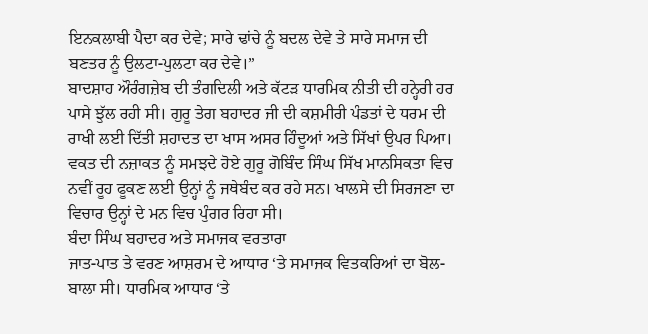ਇਨਕਲਾਬੀ ਪੈਦਾ ਕਰ ਦੇਵੇ; ਸਾਰੇ ਢਾਂਚੇ ਨੂੰ ਬਦਲ ਦੇਵੇ ਤੇ ਸਾਰੇ ਸਮਾਜ ਦੀ ਬਣਤਰ ਨੂੰ ਉਲਟਾ-ਪੁਲਟਾ ਕਰ ਦੇਵੇ।”
ਬਾਦਸ਼ਾਹ ਔਰੰਗਜ਼ੇਬ ਦੀ ਤੰਗਦਿਲੀ ਅਤੇ ਕੱਟੜ ਧਾਰਮਿਕ ਨੀਤੀ ਦੀ ਹਨ੍ਹੇਰੀ ਹਰ ਪਾਸੇ ਝੁੱਲ ਰਹੀ ਸੀ। ਗੁਰੂ ਤੇਗ ਬਹਾਦਰ ਜੀ ਦੀ ਕਸ਼ਮੀਰੀ ਪੰਡਤਾਂ ਦੇ ਧਰਮ ਦੀ ਰਾਖੀ ਲਈ ਦਿੱਤੀ ਸ਼ਹਾਦਤ ਦਾ ਖਾਸ ਅਸਰ ਹਿੰਦੂਆਂ ਅਤੇ ਸਿੱਖਾਂ ਉਪਰ ਪਿਆ। ਵਕਤ ਦੀ ਨਜ਼ਾਕਤ ਨੂੰ ਸਮਝਦੇ ਹੋਏ ਗੁਰੂ ਗੋਬਿੰਦ ਸਿੰਘ ਸਿੱਖ ਮਾਨਸਿਕਤਾ ਵਿਚ ਨਵੀਂ ਰੂਹ ਫੂਕਣ ਲਈ ਉਨ੍ਹਾਂ ਨੂੰ ਜਥੇਬੰਦ ਕਰ ਰਹੇ ਸਨ। ਖਾਲਸੇ ਦੀ ਸਿਰਜਣਾ ਦਾ ਵਿਚਾਰ ਉਨ੍ਹਾਂ ਦੇ ਮਨ ਵਿਚ ਪੁੰਗਰ ਰਿਹਾ ਸੀ।
ਬੰਦਾ ਸਿੰਘ ਬਹਾਦਰ ਅਤੇ ਸਮਾਜਕ ਵਰਤਾਰਾ
ਜਾਤ-ਪਾਤ ਤੇ ਵਰਣ ਆਸ਼ਰਮ ਦੇ ਆਧਾਰ ‘ਤੇ ਸਮਾਜਕ ਵਿਤਕਰਿਆਂ ਦਾ ਬੋਲ-ਬਾਲਾ ਸੀ। ਧਾਰਮਿਕ ਆਧਾਰ ‘ਤੇ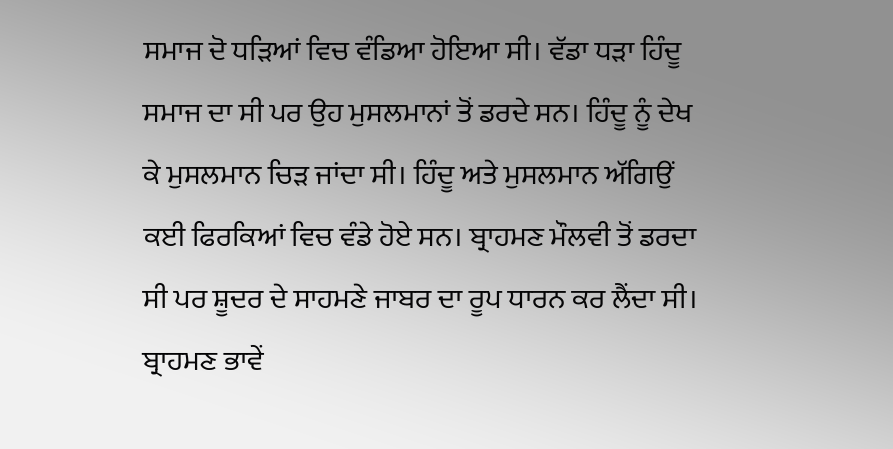ਸਮਾਜ ਦੋ ਧੜਿਆਂ ਵਿਚ ਵੰਡਿਆ ਹੋਇਆ ਸੀ। ਵੱਡਾ ਧੜਾ ਹਿੰਦੂ ਸਮਾਜ ਦਾ ਸੀ ਪਰ ਉਹ ਮੁਸਲਮਾਨਾਂ ਤੋਂ ਡਰਦੇ ਸਨ। ਹਿੰਦੂ ਨੂੰ ਦੇਖ ਕੇ ਮੁਸਲਮਾਨ ਚਿੜ ਜਾਂਦਾ ਸੀ। ਹਿੰਦੂ ਅਤੇ ਮੁਸਲਮਾਨ ਅੱਗਿਉਂ ਕਈ ਫਿਰਕਿਆਂ ਵਿਚ ਵੰਡੇ ਹੋਏ ਸਨ। ਬ੍ਰਾਹਮਣ ਮੌਲਵੀ ਤੋਂ ਡਰਦਾ ਸੀ ਪਰ ਸ਼ੂਦਰ ਦੇ ਸਾਹਮਣੇ ਜਾਬਰ ਦਾ ਰੂਪ ਧਾਰਨ ਕਰ ਲੈਂਦਾ ਸੀ। ਬ੍ਰਾਹਮਣ ਭਾਵੇਂ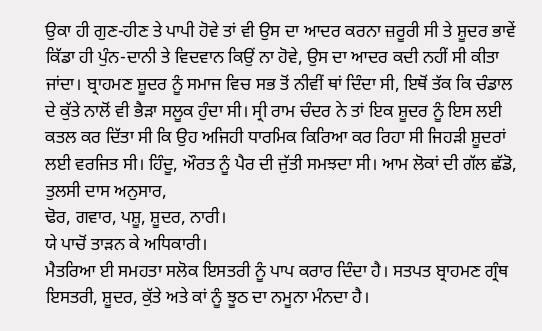ਉਕਾ ਹੀ ਗੁਣ-ਹੀਣ ਤੇ ਪਾਪੀ ਹੋਵੇ ਤਾਂ ਵੀ ਉਸ ਦਾ ਆਦਰ ਕਰਨਾ ਜ਼ਰੂਰੀ ਸੀ ਤੇ ਸ਼ੂਦਰ ਭਾਵੇਂ ਕਿੱਡਾ ਹੀ ਪੁੰਨ-ਦਾਨੀ ਤੇ ਵਿਦਵਾਨ ਕਿਉਂ ਨਾ ਹੋਵੇ, ਉਸ ਦਾ ਆਦਰ ਕਦੀ ਨਹੀਂ ਸੀ ਕੀਤਾ ਜਾਂਦਾ। ਬ੍ਰਾਹਮਣ ਸ਼ੂਦਰ ਨੂੰ ਸਮਾਜ ਵਿਚ ਸਭ ਤੋਂ ਨੀਵੀਂ ਥਾਂ ਦਿੰਦਾ ਸੀ, ਇਥੋਂ ਤੱਕ ਕਿ ਚੰਡਾਲ ਦੇ ਕੁੱਤੇ ਨਾਲੋਂ ਵੀ ਭੈੜਾ ਸਲੂਕ ਹੁੰਦਾ ਸੀ। ਸ੍ਰੀ ਰਾਮ ਚੰਦਰ ਨੇ ਤਾਂ ਇਕ ਸ਼ੂਦਰ ਨੂੰ ਇਸ ਲਈ ਕਤਲ ਕਰ ਦਿੱਤਾ ਸੀ ਕਿ ਉਹ ਅਜਿਹੀ ਧਾਰਮਿਕ ਕਿਰਿਆ ਕਰ ਰਿਹਾ ਸੀ ਜਿਹੜੀ ਸ਼ੂਦਰਾਂ ਲਈ ਵਰਜਿਤ ਸੀ। ਹਿੰਦੂ, ਔਰਤ ਨੂੰ ਪੈਰ ਦੀ ਜੁੱਤੀ ਸਮਝਦਾ ਸੀ। ਆਮ ਲੋਕਾਂ ਦੀ ਗੱਲ ਛੱਡੋ, ਤੁਲਸੀ ਦਾਸ ਅਨੁਸਾਰ,
ਢੋਰ, ਗਵਾਰ, ਪਸ਼ੂ, ਸ਼ੂਦਰ, ਨਾਰੀ।
ਯੇ ਪਾਚੋਂ ਤਾੜਨ ਕੇ ਅਧਿਕਾਰੀ।
ਮੈਤਰਿਆ ਈ ਸਮਹਤਾ ਸਲੋਕ ਇਸਤਰੀ ਨੂੰ ਪਾਪ ਕਰਾਰ ਦਿੰਦਾ ਹੈ। ਸਤਪਤ ਬ੍ਰਾਹਮਣ ਗ੍ਰੰਥ ਇਸਤਰੀ, ਸ਼ੂਦਰ, ਕੁੱਤੇ ਅਤੇ ਕਾਂ ਨੂੰ ਝੂਠ ਦਾ ਨਮੂਨਾ ਮੰਨਦਾ ਹੈ।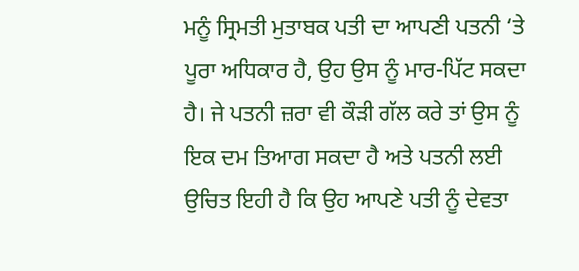ਮਨੂੰ ਸ੍ਰਿਮਤੀ ਮੁਤਾਬਕ ਪਤੀ ਦਾ ਆਪਣੀ ਪਤਨੀ ‘ਤੇ ਪੂਰਾ ਅਧਿਕਾਰ ਹੈ, ਉਹ ਉਸ ਨੂੰ ਮਾਰ-ਪਿੱਟ ਸਕਦਾ ਹੈ। ਜੇ ਪਤਨੀ ਜ਼ਰਾ ਵੀ ਕੌੜੀ ਗੱਲ ਕਰੇ ਤਾਂ ਉਸ ਨੂੰ ਇਕ ਦਮ ਤਿਆਗ ਸਕਦਾ ਹੈ ਅਤੇ ਪਤਨੀ ਲਈ ਉਚਿਤ ਇਹੀ ਹੈ ਕਿ ਉਹ ਆਪਣੇ ਪਤੀ ਨੂੰ ਦੇਵਤਾ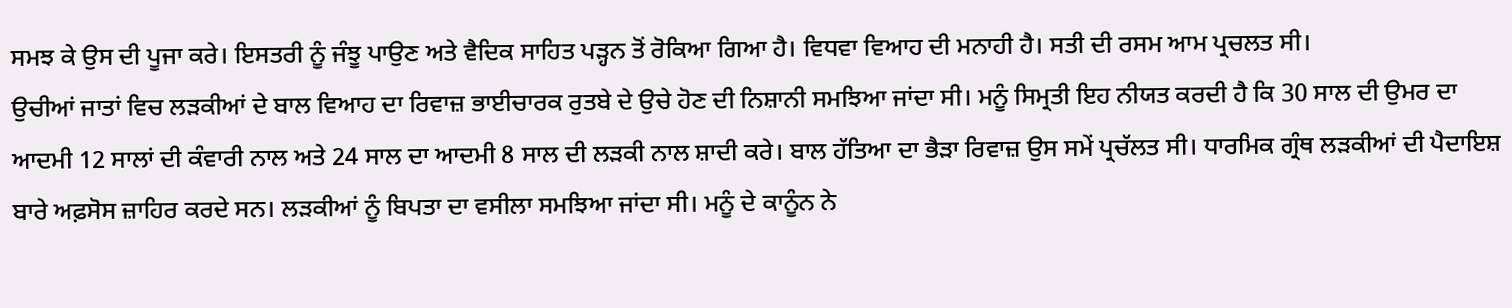ਸਮਝ ਕੇ ਉਸ ਦੀ ਪੂਜਾ ਕਰੇ। ਇਸਤਰੀ ਨੂੰ ਜੰਝੂ ਪਾਉਣ ਅਤੇ ਵੈਦਿਕ ਸਾਹਿਤ ਪੜ੍ਹਨ ਤੋਂ ਰੋਕਿਆ ਗਿਆ ਹੈ। ਵਿਧਵਾ ਵਿਆਹ ਦੀ ਮਨਾਹੀ ਹੈ। ਸਤੀ ਦੀ ਰਸਮ ਆਮ ਪ੍ਰਚਲਤ ਸੀ।
ਉਚੀਆਂ ਜਾਤਾਂ ਵਿਚ ਲੜਕੀਆਂ ਦੇ ਬਾਲ ਵਿਆਹ ਦਾ ਰਿਵਾਜ਼ ਭਾਈਚਾਰਕ ਰੁਤਬੇ ਦੇ ਉਚੇ ਹੋਣ ਦੀ ਨਿਸ਼ਾਨੀ ਸਮਝਿਆ ਜਾਂਦਾ ਸੀ। ਮਨੂੰ ਸਿਮ੍ਰਤੀ ਇਹ ਨੀਯਤ ਕਰਦੀ ਹੈ ਕਿ 30 ਸਾਲ ਦੀ ਉਮਰ ਦਾ ਆਦਮੀ 12 ਸਾਲਾਂ ਦੀ ਕੰਵਾਰੀ ਨਾਲ ਅਤੇ 24 ਸਾਲ ਦਾ ਆਦਮੀ 8 ਸਾਲ ਦੀ ਲੜਕੀ ਨਾਲ ਸ਼ਾਦੀ ਕਰੇ। ਬਾਲ ਹੱਤਿਆ ਦਾ ਭੈੜਾ ਰਿਵਾਜ਼ ਉਸ ਸਮੇਂ ਪ੍ਰਚੱਲਤ ਸੀ। ਧਾਰਮਿਕ ਗ੍ਰੰਥ ਲੜਕੀਆਂ ਦੀ ਪੈਦਾਇਸ਼ ਬਾਰੇ ਅਫ਼ਸੋਸ ਜ਼ਾਹਿਰ ਕਰਦੇ ਸਨ। ਲੜਕੀਆਂ ਨੂੰ ਬਿਪਤਾ ਦਾ ਵਸੀਲਾ ਸਮਝਿਆ ਜਾਂਦਾ ਸੀ। ਮਨੂੰ ਦੇ ਕਾਨੂੰਨ ਨੇ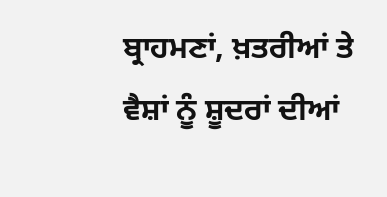ਬ੍ਰਾਹਮਣਾਂ, ਖ਼ਤਰੀਆਂ ਤੇ ਵੈਸ਼ਾਂ ਨੂੰ ਸ਼ੂਦਰਾਂ ਦੀਆਂ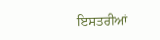ਇਸਤਰੀਆਂ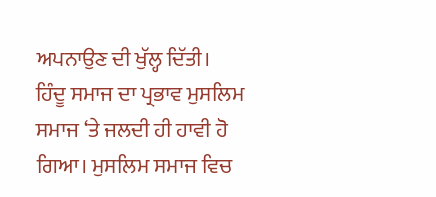ਅਪਨਾਉਣ ਦੀ ਖੁੱਲ੍ਹ ਦਿੱਤੀ।
ਹਿੰਦੂ ਸਮਾਜ ਦਾ ਪ੍ਰਭਾਵ ਮੁਸਲਿਮ ਸਮਾਜ ‘ਤੇ ਜਲਦੀ ਹੀ ਹਾਵੀ ਹੋ ਗਿਆ। ਮੁਸਲਿਮ ਸਮਾਜ ਵਿਚ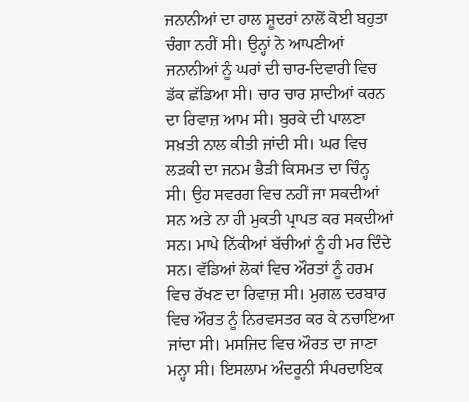ਜਨਾਨੀਆਂ ਦਾ ਹਾਲ ਸ਼ੂਦਰਾਂ ਨਾਲੋਂ ਕੋਈ ਬਹੁਤਾ ਚੰਗਾ ਨਹੀਂ ਸੀ। ਉਨ੍ਹਾਂ ਨੇ ਆਪਣੀਆਂ ਜਨਾਨੀਆਂ ਨੂੰ ਘਰਾਂ ਦੀ ਚਾਰ-ਦਿਵਾਰੀ ਵਿਚ ਡੱਕ ਛੱਡਿਆ ਸੀ। ਚਾਰ ਚਾਰ ਸ਼ਾਦੀਆਂ ਕਰਨ ਦਾ ਰਿਵਾਜ਼ ਆਮ ਸੀ। ਬੁਰਕੇ ਦੀ ਪਾਲਣਾ ਸਖ਼ਤੀ ਨਾਲ ਕੀਤੀ ਜਾਂਦੀ ਸੀ। ਘਰ ਵਿਚ ਲੜਕੀ ਦਾ ਜਨਮ ਭੈੜੀ ਕਿਸਮਤ ਦਾ ਚਿੰਨ੍ਹ ਸੀ। ਉਹ ਸਵਰਗ ਵਿਚ ਨਹੀਂ ਜਾ ਸਕਦੀਆਂ ਸਨ ਅਤੇ ਨਾ ਹੀ ਮੁਕਤੀ ਪ੍ਰਾਪਤ ਕਰ ਸਕਦੀਆਂ ਸਨ। ਮਾਪੇ ਨਿੱਕੀਆਂ ਬੱਚੀਆਂ ਨੂੰ ਹੀ ਮਰ ਦਿੰਦੇ ਸਨ। ਵੱਡਿਆਂ ਲੋਕਾਂ ਵਿਚ ਔਰਤਾਂ ਨੂੰ ਹਰਮ ਵਿਚ ਰੱਖਣ ਦਾ ਰਿਵਾਜ਼ ਸੀ। ਮੁਗਲ ਦਰਬਾਰ ਵਿਚ ਔਰਤ ਨੂੰ ਨਿਰਵਸਤਰ ਕਰ ਕੇ ਨਚਾਇਆ ਜਾਂਦਾ ਸੀ। ਮਸਜਿਦ ਵਿਚ ਔਰਤ ਦਾ ਜਾਣਾ ਮਨ੍ਹਾ ਸੀ। ਇਸਲਾਮ ਅੰਦਰੂਨੀ ਸੰਪਰਦਾਇਕ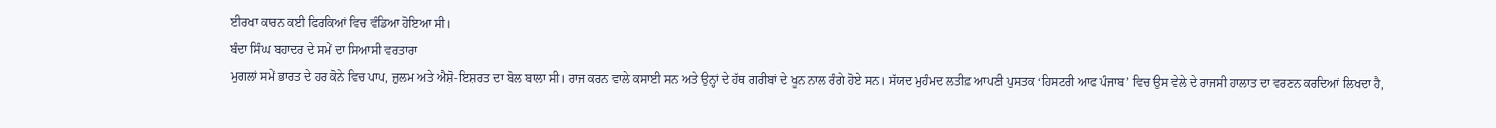ਈਰਖਾ ਕਾਰਨ ਕਈ ਫਿਰਕਿਆਂ ਵਿਚ ਵੰਡਿਆ ਹੋਇਆ ਸੀ।
ਬੰਦਾ ਸਿੰਘ ਬਹਾਦਰ ਦੇ ਸਮੇਂ ਦਾ ਸਿਆਸੀ ਵਰਤਾਰਾ
ਮੁਗਲਾਂ ਸਮੇਂ ਭਾਰਤ ਦੇ ਹਰ ਕੋਨੇ ਵਿਚ ਪਾਪ, ਜ਼ੁਲਮ ਅਤੇ ਐਸ਼ੋ-ਇਸ਼ਰਤ ਦਾ ਬੋਲ ਬਾਲਾ ਸੀ। ਰਾਜ ਕਰਨ ਵਾਲੇ ਕਸਾਈ ਸਨ ਅਤੇ ਉਨ੍ਹਾਂ ਦੇ ਹੱਥ ਗਰੀਬਾਂ ਦੇ ਖੂਨ ਨਾਲ ਰੰਗੇ ਹੋਏ ਸਨ। ਸੱਯਦ ਮੁਹੰਮਦ ਲਤੀਫ਼ ਆਪਣੀ ਪੁਸਤਕ ‘ਹਿਸਟਰੀ ਆਫ ਪੰਜਾਬ’ ਵਿਚ ਉਸ ਵੇਲੇ ਦੇ ਰਾਜਸੀ ਹਾਲਾਤ ਦਾ ਵਰਣਨ ਕਰਦਿਆਂ ਲਿਖਦਾ ਹੈ,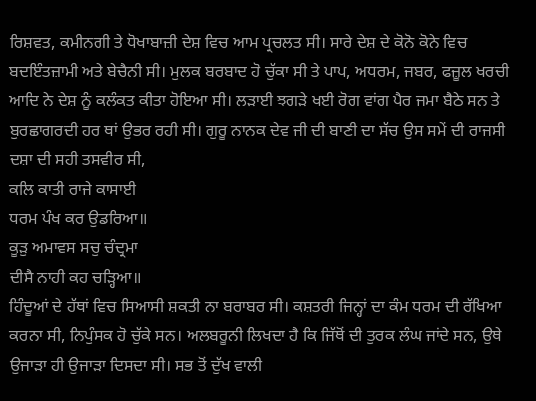ਰਿਸ਼ਵਤ, ਕਮੀਨਗੀ ਤੇ ਧੋਖਾਬਾਜ਼ੀ ਦੇਸ਼ ਵਿਚ ਆਮ ਪ੍ਰਚਲਤ ਸੀ। ਸਾਰੇ ਦੇਸ਼ ਦੇ ਕੋਨੋ ਕੋਨੇ ਵਿਚ ਬਦਇੰਤਜ਼ਾਮੀ ਅਤੇ ਬੇਚੈਨੀ ਸੀ। ਮੁਲਕ ਬਰਬਾਦ ਹੋ ਚੁੱਕਾ ਸੀ ਤੇ ਪਾਪ, ਅਧਰਮ, ਜਬਰ, ਫਜ਼ੂਲ ਖਰਚੀ ਆਦਿ ਨੇ ਦੇਸ਼ ਨੂੰ ਕਲੰਕਤ ਕੀਤਾ ਹੋਇਆ ਸੀ। ਲੜਾਈ ਝਗੜੇ ਖਈ ਰੋਗ ਵਾਂਗ ਪੈਰ ਜਮਾ ਬੈਠੇ ਸਨ ਤੇ ਬੁਰਛਾਗਰਦੀ ਹਰ ਥਾਂ ਉਭਰ ਰਹੀ ਸੀ। ਗੁਰੂ ਨਾਨਕ ਦੇਵ ਜੀ ਦੀ ਬਾਣੀ ਦਾ ਸੱਚ ਉਸ ਸਮੇਂ ਦੀ ਰਾਜਸੀ ਦਸ਼ਾ ਦੀ ਸਹੀ ਤਸਵੀਰ ਸੀ,
ਕਲਿ ਕਾਤੀ ਰਾਜੇ ਕਾਸਾਈ
ਧਰਮ ਪੰਖ ਕਰ ਉਡਰਿਆ॥
ਕੂੜੁ ਅਮਾਵਸ ਸਚੁ ਚੰਦ੍ਰਮਾ
ਦੀਸੈ ਨਾਹੀ ਕਹ ਚੜ੍ਹਿਆ॥
ਹਿੰਦੂਆਂ ਦੇ ਹੱਥਾਂ ਵਿਚ ਸਿਆਸੀ ਸ਼ਕਤੀ ਨਾ ਬਰਾਬਰ ਸੀ। ਕਸ਼ਤਰੀ ਜਿਨ੍ਹਾਂ ਦਾ ਕੰਮ ਧਰਮ ਦੀ ਰੱਖਿਆ ਕਰਨਾ ਸੀ, ਨਿਪੁੰਸਕ ਹੋ ਚੁੱਕੇ ਸਨ। ਅਲਬਰੂਨੀ ਲਿਖਦਾ ਹੈ ਕਿ ਜਿੱਥੋਂ ਦੀ ਤੁਰਕ ਲੰਘ ਜਾਂਦੇ ਸਨ, ਉਥੇ ਉਜਾੜਾ ਹੀ ਉਜਾੜਾ ਦਿਸਦਾ ਸੀ। ਸਭ ਤੋਂ ਦੁੱਖ ਵਾਲੀ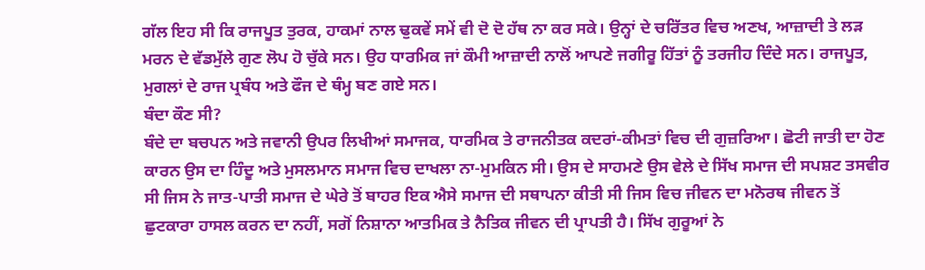ਗੱਲ ਇਹ ਸੀ ਕਿ ਰਾਜਪੂਤ ਤੁਰਕ, ਹਾਕਮਾਂ ਨਾਲ ਢੁਕਵੇਂ ਸਮੇਂ ਵੀ ਦੋ ਦੋ ਹੱਥ ਨਾ ਕਰ ਸਕੇ। ਉਨ੍ਹਾਂ ਦੇ ਚਰਿੱਤਰ ਵਿਚ ਅਣਖ, ਆਜ਼ਾਦੀ ਤੇ ਲੜ ਮਰਨ ਦੇ ਵੱਡਮੁੱਲੇ ਗੁਣ ਲੋਪ ਹੋ ਚੁੱਕੇ ਸਨ। ਉਹ ਧਾਰਮਿਕ ਜਾਂ ਕੌਮੀ ਆਜ਼ਾਦੀ ਨਾਲੋਂ ਆਪਣੇ ਜਗੀਰੂ ਹਿੱਤਾਂ ਨੂੰ ਤਰਜੀਹ ਦਿੰਦੇ ਸਨ। ਰਾਜਪੂਤ, ਮੁਗਲਾਂ ਦੇ ਰਾਜ ਪ੍ਰਬੰਧ ਅਤੇ ਫੌਜ ਦੇ ਥੰਮ੍ਹ ਬਣ ਗਏ ਸਨ।
ਬੰਦਾ ਕੌਣ ਸੀ?
ਬੰਦੇ ਦਾ ਬਚਪਨ ਅਤੇ ਜਵਾਨੀ ਉਪਰ ਲਿਖੀਆਂ ਸਮਾਜਕ, ਧਾਰਮਿਕ ਤੇ ਰਾਜਨੀਤਕ ਕਦਰਾਂ-ਕੀਮਤਾਂ ਵਿਚ ਦੀ ਗੁਜ਼ਰਿਆ। ਛੋਟੀ ਜਾਤੀ ਦਾ ਹੋਣ ਕਾਰਨ ਉਸ ਦਾ ਹਿੰਦੂ ਅਤੇ ਮੁਸਲਮਾਨ ਸਮਾਜ ਵਿਚ ਦਾਖਲਾ ਨਾ-ਮੁਮਕਿਨ ਸੀ। ਉਸ ਦੇ ਸਾਹਮਣੇ ਉਸ ਵੇਲੇ ਦੇ ਸਿੱਖ ਸਮਾਜ ਦੀ ਸਪਸ਼ਟ ਤਸਵੀਰ ਸੀ ਜਿਸ ਨੇ ਜਾਤ-ਪਾਤੀ ਸਮਾਜ ਦੇ ਘੇਰੇ ਤੋਂ ਬਾਹਰ ਇਕ ਐਸੇ ਸਮਾਜ ਦੀ ਸਥਾਪਨਾ ਕੀਤੀ ਸੀ ਜਿਸ ਵਿਚ ਜੀਵਨ ਦਾ ਮਨੋਰਥ ਜੀਵਨ ਤੋਂ ਛੁਟਕਾਰਾ ਹਾਸਲ ਕਰਨ ਦਾ ਨਹੀਂ, ਸਗੋਂ ਨਿਸ਼ਾਨਾ ਆਤਮਿਕ ਤੇ ਨੈਤਿਕ ਜੀਵਨ ਦੀ ਪ੍ਰਾਪਤੀ ਹੈ। ਸਿੱਖ ਗੁਰੂਆਂ ਨੇ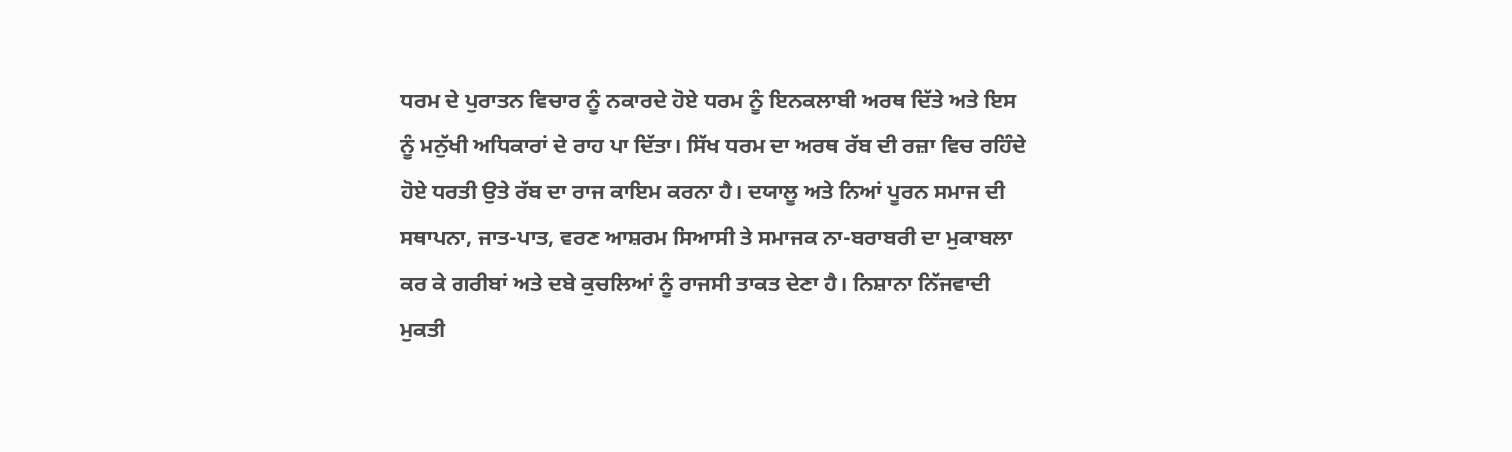ਧਰਮ ਦੇ ਪੁਰਾਤਨ ਵਿਚਾਰ ਨੂੰ ਨਕਾਰਦੇ ਹੋਏ ਧਰਮ ਨੂੰ ਇਨਕਲਾਬੀ ਅਰਥ ਦਿੱਤੇ ਅਤੇ ਇਸ ਨੂੰ ਮਨੁੱਖੀ ਅਧਿਕਾਰਾਂ ਦੇ ਰਾਹ ਪਾ ਦਿੱਤਾ। ਸਿੱਖ ਧਰਮ ਦਾ ਅਰਥ ਰੱਬ ਦੀ ਰਜ਼ਾ ਵਿਚ ਰਹਿੰਦੇ ਹੋਏ ਧਰਤੀ ਉਤੇ ਰੱਬ ਦਾ ਰਾਜ ਕਾਇਮ ਕਰਨਾ ਹੈ। ਦਯਾਲੂ ਅਤੇ ਨਿਆਂ ਪੂਰਨ ਸਮਾਜ ਦੀ ਸਥਾਪਨਾ, ਜਾਤ-ਪਾਤ, ਵਰਣ ਆਸ਼ਰਮ ਸਿਆਸੀ ਤੇ ਸਮਾਜਕ ਨਾ-ਬਰਾਬਰੀ ਦਾ ਮੁਕਾਬਲਾ ਕਰ ਕੇ ਗਰੀਬਾਂ ਅਤੇ ਦਬੇ ਕੁਚਲਿਆਂ ਨੂੰ ਰਾਜਸੀ ਤਾਕਤ ਦੇਣਾ ਹੈ। ਨਿਸ਼ਾਨਾ ਨਿੱਜਵਾਦੀ ਮੁਕਤੀ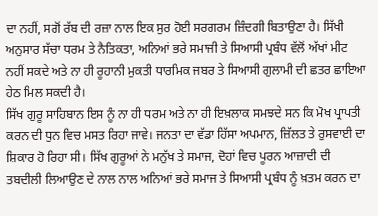ਦਾ ਨਹੀਂ, ਸਗੋਂ ਰੱਬ ਦੀ ਰਜ਼ਾ ਨਾਲ ਇਕ ਸੁਰ ਹੋਈ ਸਰਗਰਮ ਜ਼ਿੰਦਗੀ ਬਿਤਾਉਣਾ ਹੈ। ਸਿੱਖੀ ਅਨੁਸਾਰ ਸੱਚਾ ਧਰਮ ਤੇ ਨੈਤਿਕਤਾ, ਅਨਿਆਂ ਭਰੇ ਸਮਾਜੀ ਤੇ ਸਿਆਸੀ ਪ੍ਰਬੰਧ ਵੱਲੋਂ ਅੱਖਾਂ ਮੀਟ ਨਹੀਂ ਸਕਦੇ ਅਤੇ ਨਾ ਹੀ ਰੂਹਾਨੀ ਮੁਕਤੀ ਧਾਰਮਿਕ ਜਬਰ ਤੇ ਸਿਆਸੀ ਗੁਲਾਮੀ ਦੀ ਛਤਰ ਛਾਇਆ ਹੇਠ ਮਿਲ ਸਕਦੀ ਹੈ।
ਸਿੱਖ ਗੁਰੂ ਸਾਹਿਬਾਨ ਇਸ ਨੂੰ ਨਾ ਹੀ ਧਰਮ ਅਤੇ ਨਾ ਹੀ ਇਖ਼ਲਾਕ ਸਮਝਦੇ ਸਨ ਕਿ ਮੋਖ ਪ੍ਰਾਪਤੀ ਕਰਨ ਦੀ ਧੁਨ ਵਿਚ ਮਸਤ ਰਿਹਾ ਜਾਵੇ। ਜਨਤਾ ਦਾ ਵੱਡਾ ਹਿੱਸਾ ਅਪਮਾਨ, ਜ਼ਿੱਲਤ ਤੇ ਰੁਸਵਾਈ ਦਾ ਸ਼ਿਕਾਰ ਹੋ ਰਿਹਾ ਸੀ। ਸਿੱਖ ਗੁਰੂਆਂ ਨੇ ਮਨੁੱਖ ਤੇ ਸਮਾਜ, ਦੋਹਾਂ ਵਿਚ ਪੂਰਨ ਆਜ਼ਾਦੀ ਦੀ ਤਬਦੀਲੀ ਲਿਆਉਣ ਦੇ ਨਾਲ ਨਾਲ ਅਨਿਆਂ ਭਰੇ ਸਮਾਜ ਤੇ ਸਿਆਸੀ ਪ੍ਰਬੰਧ ਨੂੰ ਖ਼ਤਮ ਕਰਨ ਦਾ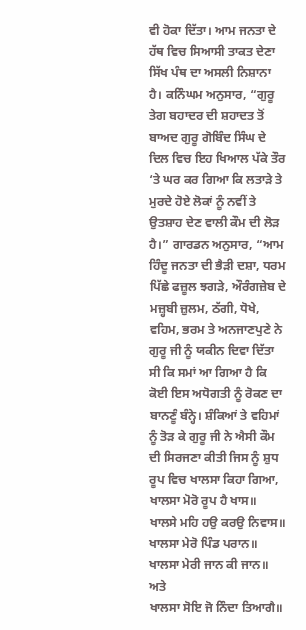ਵੀ ਹੋਕਾ ਦਿੱਤਾ। ਆਮ ਜਨਤਾ ਦੇ ਹੱਥ ਵਿਚ ਸਿਆਸੀ ਤਾਕਤ ਦੇਣਾ ਸਿੱਖ ਪੰਥ ਦਾ ਅਸਲੀ ਨਿਸ਼ਾਨਾ ਹੈ। ਕਨਿੰਘਮ ਅਨੁਸਾਰ, “ਗੁਰੂ ਤੇਗ ਬਹਾਦਰ ਦੀ ਸ਼ਹਾਦਤ ਤੋਂ ਬਾਅਦ ਗੁਰੂ ਗੋਬਿੰਦ ਸਿੰਘ ਦੇ ਦਿਲ ਵਿਚ ਇਹ ਖਿਆਲ ਪੱਕੇ ਤੌਰ ‘ਤੇ ਘਰ ਕਰ ਗਿਆ ਕਿ ਲਤਾੜੇ ਤੇ ਮੁਰਦੇ ਹੋਏ ਲੋਕਾਂ ਨੂੰ ਨਵੀਂ ਤੇ ਉਤਸ਼ਾਹ ਦੇਣ ਵਾਲੀ ਕੌਮ ਦੀ ਲੋੜ ਹੈ।” ਗਾਰਡਨ ਅਨੁਸਾਰ, “ਆਮ ਹਿੰਦੂ ਜਨਤਾ ਦੀ ਭੈੜੀ ਦਸ਼ਾ, ਧਰਮ ਪਿੱਛੇ ਫਜ਼ੂਲ ਝਗੜੇ, ਔਰੰਗਜ਼ੇਬ ਦੇ ਮਜ਼੍ਹਬੀ ਜ਼ੁਲਮ, ਠੱਗੀ, ਧੋਖੇ, ਵਹਿਮ, ਭਰਮ ਤੇ ਅਨਜਾਣਪੁਣੇ ਨੇ ਗੁਰੂ ਜੀ ਨੂੰ ਯਕੀਨ ਦਿਵਾ ਦਿੱਤਾ ਸੀ ਕਿ ਸਮਾਂ ਆ ਗਿਆ ਹੈ ਕਿ ਕੋਈ ਇਸ ਅਧੋਗਤੀ ਨੂੰ ਰੋਕਣ ਦਾ ਬਾਨਣੂੰ ਬੰਨ੍ਹੇ। ਸ਼ੰਕਿਆਂ ਤੇ ਵਹਿਮਾਂ ਨੂੰ ਤੋੜ ਕੇ ਗੁਰੂ ਜੀ ਨੇ ਐਸੀ ਕੌਮ ਦੀ ਸਿਰਜਣਾ ਕੀਤੀ ਜਿਸ ਨੂੰ ਸ਼ੁਧ ਰੂਪ ਵਿਚ ਖਾਲਸਾ ਕਿਹਾ ਗਿਆ,
ਖਾਲਸਾ ਮੋਰੋ ਰੂਪ ਹੈ ਖਾਸ॥
ਖਾਲਸੇ ਮਹਿ ਹਉ ਕਰਉ ਨਿਵਾਸ॥
ਖਾਲਸਾ ਮੇਰੋ ਪਿੰਡ ਪਰਾਨ॥
ਖਾਲਸਾ ਮੇਰੀ ਜਾਨ ਕੀ ਜਾਨ॥
ਅਤੇ
ਖਾਲਸਾ ਸੋਇ ਜੋ ਨਿੰਦਾ ਤਿਆਗੈ॥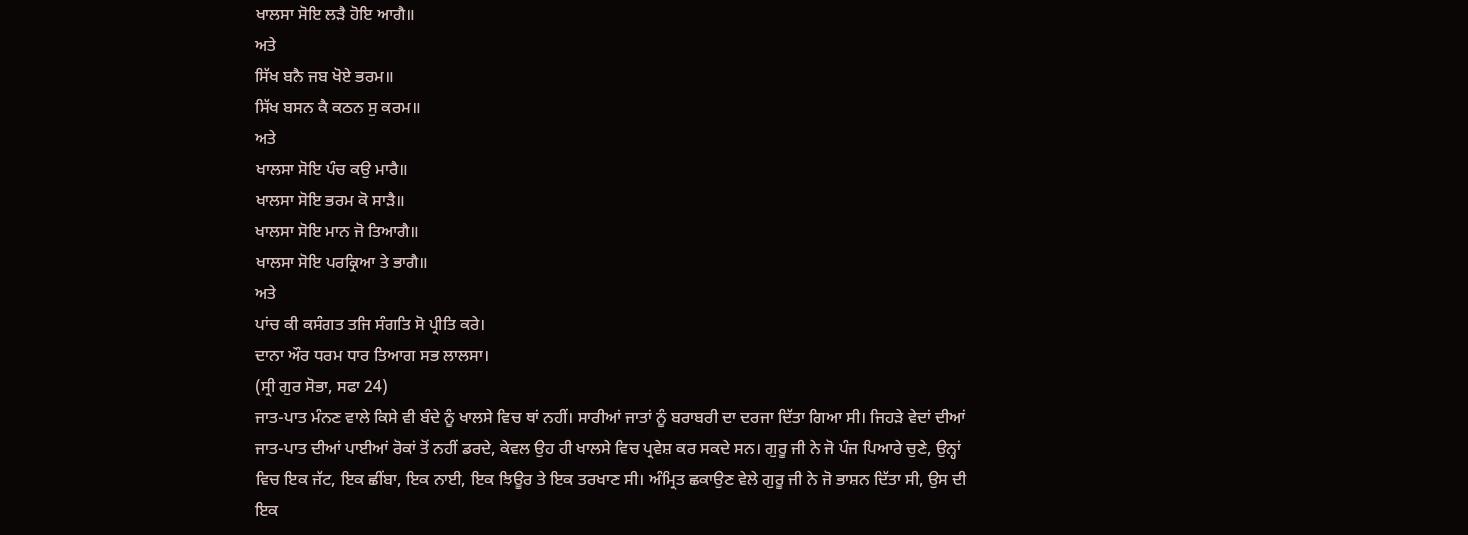ਖਾਲਸਾ ਸੋਇ ਲੜੈ ਹੋਇ ਆਗੈ॥
ਅਤੇ
ਸਿੱਖ ਬਨੈ ਜਬ ਖੋਏ ਭਰਮ॥
ਸਿੱਖ ਬਸਨ ਕੈ ਕਠਨ ਸੁ ਕਰਮ॥
ਅਤੇ
ਖਾਲਸਾ ਸੋਇ ਪੰਚ ਕਉ ਮਾਰੈ॥
ਖਾਲਸਾ ਸੋਇ ਭਰਮ ਕੋ ਸਾੜੈ॥
ਖਾਲਸਾ ਸੋਇ ਮਾਨ ਜੋ ਤਿਆਗੈ॥
ਖਾਲਸਾ ਸੋਇ ਪਰਕ੍ਰਿਆ ਤੇ ਭਾਗੈ॥
ਅਤੇ
ਪਾਂਚ ਕੀ ਕਸੰਗਤ ਤਜਿ ਸੰਗਤਿ ਸੋ ਪ੍ਰੀਤਿ ਕਰੇ।
ਦਾਨਾ ਔਰ ਧਰਮ ਧਾਰ ਤਿਆਗ ਸਭ ਲਾਲਸਾ।
(ਸ੍ਰੀ ਗੁਰ ਸੋਭਾ, ਸਫਾ 24)
ਜਾਤ-ਪਾਤ ਮੰਨਣ ਵਾਲੇ ਕਿਸੇ ਵੀ ਬੰਦੇ ਨੂੰ ਖਾਲਸੇ ਵਿਚ ਥਾਂ ਨਹੀਂ। ਸਾਰੀਆਂ ਜਾਤਾਂ ਨੂੰ ਬਰਾਬਰੀ ਦਾ ਦਰਜਾ ਦਿੱਤਾ ਗਿਆ ਸੀ। ਜਿਹੜੇ ਵੇਦਾਂ ਦੀਆਂ ਜਾਤ-ਪਾਤ ਦੀਆਂ ਪਾਈਆਂ ਰੋਕਾਂ ਤੋਂ ਨਹੀਂ ਡਰਦੇ, ਕੇਵਲ ਉਹ ਹੀ ਖਾਲਸੇ ਵਿਚ ਪ੍ਰਵੇਸ਼ ਕਰ ਸਕਦੇ ਸਨ। ਗੁਰੂ ਜੀ ਨੇ ਜੋ ਪੰਜ ਪਿਆਰੇ ਚੁਣੇ, ਉਨ੍ਹਾਂ ਵਿਚ ਇਕ ਜੱਟ, ਇਕ ਛੀਂਬਾ, ਇਕ ਨਾਈ, ਇਕ ਝਿਊਰ ਤੇ ਇਕ ਤਰਖਾਣ ਸੀ। ਅੰਮ੍ਰਿਤ ਛਕਾਉਣ ਵੇਲੇ ਗੁਰੂ ਜੀ ਨੇ ਜੋ ਭਾਸ਼ਨ ਦਿੱਤਾ ਸੀ, ਉਸ ਦੀ ਇਕ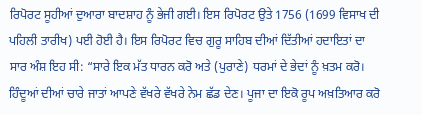ਰਿਪੋਰਟ ਸੂਹੀਆਂ ਦੁਆਰਾ ਬਾਦਸ਼ਾਹ ਨੂੰ ਭੇਜੀ ਗਈ। ਇਸ ਰਿਪੋਰਟ ਉਤੇ 1756 (1699 ਵਿਸਾਖ ਦੀ ਪਹਿਲੀ ਤਾਰੀਖ) ਪਈ ਹੋਈ ਹੈ। ਇਸ ਰਿਪੋਰਟ ਵਿਚ ਗੁਰੂ ਸਾਹਿਬ ਦੀਆਂ ਦਿੱਤੀਆਂ ਹਦਾਇਤਾਂ ਦਾ ਸਾਰ ਅੰਸ਼ ਇਹ ਸੀ: “ਸਾਰੇ ਇਕ ਮੱਤ ਧਾਰਨ ਕਰੋ ਅਤੇ (ਪੁਰਾਣੇ) ਧਰਮਾਂ ਦੇ ਭੇਦਾਂ ਨੂੰ ਖ਼ਤਮ ਕਰੋ। ਹਿੰਦੂਆਂ ਦੀਆਂ ਚਾਰੇ ਜਾਤਾਂ ਆਪਣੇ ਵੱਖਰੇ ਵੱਖਰੇ ਨੇਮ ਛੱਡ ਦੇਣ। ਪੂਜਾ ਦਾ ਇਕੋ ਰੂਪ ਅਖ਼ਤਿਆਰ ਕਰੋ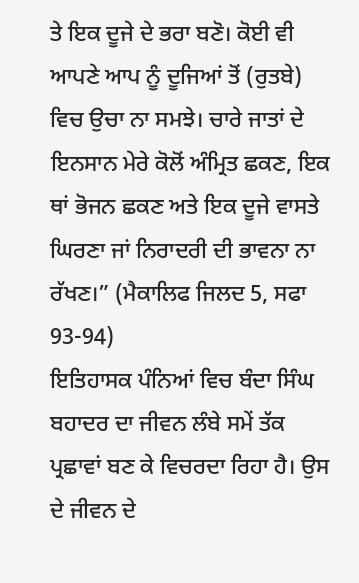ਤੇ ਇਕ ਦੂਜੇ ਦੇ ਭਰਾ ਬਣੋ। ਕੋਈ ਵੀ ਆਪਣੇ ਆਪ ਨੂੰ ਦੂਜਿਆਂ ਤੋਂ (ਰੁਤਬੇ) ਵਿਚ ਉਚਾ ਨਾ ਸਮਝੇ। ਚਾਰੇ ਜਾਤਾਂ ਦੇ ਇਨਸਾਨ ਮੇਰੇ ਕੋਲੋਂ ਅੰਮ੍ਰਿਤ ਛਕਣ, ਇਕ ਥਾਂ ਭੋਜਨ ਛਕਣ ਅਤੇ ਇਕ ਦੂਜੇ ਵਾਸਤੇ ਘਿਰਣਾ ਜਾਂ ਨਿਰਾਦਰੀ ਦੀ ਭਾਵਨਾ ਨਾ ਰੱਖਣ।” (ਮੈਕਾਲਿਫ ਜਿਲਦ 5, ਸਫਾ 93-94)
ਇਤਿਹਾਸਕ ਪੰਨਿਆਂ ਵਿਚ ਬੰਦਾ ਸਿੰਘ ਬਹਾਦਰ ਦਾ ਜੀਵਨ ਲੰਬੇ ਸਮੇਂ ਤੱਕ ਪ੍ਰਛਾਵਾਂ ਬਣ ਕੇ ਵਿਚਰਦਾ ਰਿਹਾ ਹੈ। ਉਸ ਦੇ ਜੀਵਨ ਦੇ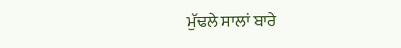ਮੁੱਢਲੇ ਸਾਲਾਂ ਬਾਰੇ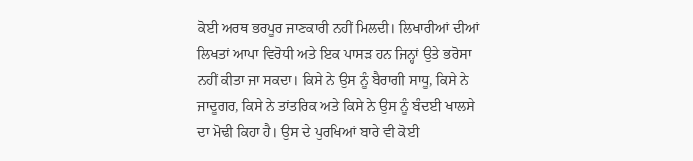ਕੋਈ ਅਰਥ ਭਰਪੂਰ ਜਾਣਕਾਰੀ ਨਹੀਂ ਮਿਲਦੀ। ਲਿਖਾਰੀਆਂ ਦੀਆਂ ਲਿਖਤਾਂ ਆਪਾ ਵਿਰੋਧੀ ਅਤੇ ਇਕ ਪਾਸੜ ਹਨ ਜਿਨ੍ਹਾਂ ਉਤੇ ਭਰੋਸਾ ਨਹੀਂ ਕੀਤਾ ਜਾ ਸਕਦਾ। ਕਿਸੇ ਨੇ ਉਸ ਨੂੰ ਬੈਰਾਗੀ ਸਾਧੂ, ਕਿਸੇ ਨੇ ਜਾਦੂਗਰ, ਕਿਸੇ ਨੇ ਤਾਂਤਰਿਕ ਅਤੇ ਕਿਸੇ ਨੇ ਉਸ ਨੂੰ ਬੰਦਈ ਖਾਲਸੇ ਦਾ ਮੋਢੀ ਕਿਹਾ ਹੈ। ਉਸ ਦੇ ਪੁਰਖਿਆਂ ਬਾਰੇ ਵੀ ਕੋਈ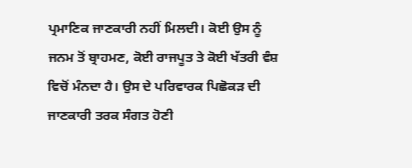ਪ੍ਰਮਾਣਿਕ ਜਾਣਕਾਰੀ ਨਹੀਂ ਮਿਲਦੀ। ਕੋਈ ਉਸ ਨੂੰ ਜਨਮ ਤੋਂ ਬ੍ਰਾਹਮਣ, ਕੋਈ ਰਾਜਪੂਤ ਤੇ ਕੋਈ ਖੱਤਰੀ ਵੰਸ਼ ਵਿਚੋਂ ਮੰਨਦਾ ਹੈ। ਉਸ ਦੇ ਪਰਿਵਾਰਕ ਪਿਛੋਕੜ ਦੀ ਜਾਣਕਾਰੀ ਤਰਕ ਸੰਗਤ ਹੋਣੀ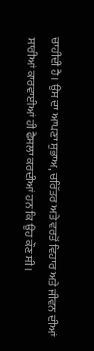ਚਾਹੀਦੀ ਹੈ। ਉਸ ਦਾ ਆਪਣਾ ਸੁਭਾਅ, ਚਰਿੱਤਰ ਅਤੇ ਵਰਤੋਂ ਵਿਹਾਰ ਅਤੇ ਜੀਵਨ ਦੀਆਂ ਸਾਰੀਆਂ ਕਾਰਵਾਈਆਂ ਹੀ ਫੈਸਲਾ ਕਰਦੀਆਂ ਹਨ ਕਿ ਉਹ ਕੌਣ ਸੀ।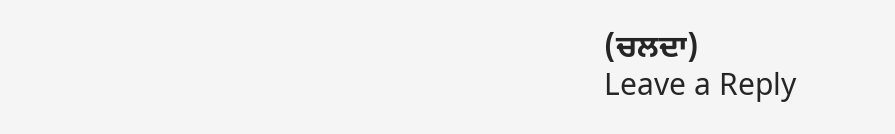(ਚਲਦਾ)
Leave a Reply